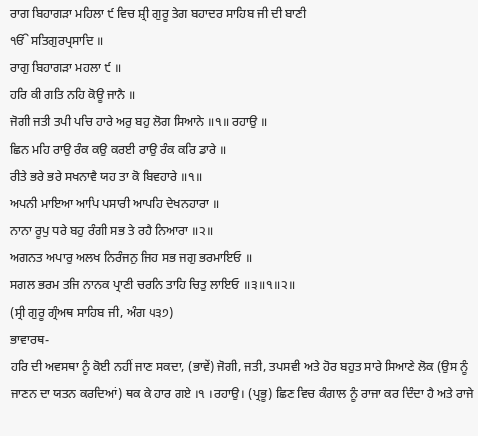ਰਾਗ ਬਿਹਾਗੜਾ ਮਹਿਲਾ ੯ ਵਿਚ ਸ਼੍ਰੀ ਗੁਰੂ ਤੇਗ ਬਹਾਦਰ ਸਾਹਿਬ ਜੀ ਦੀ ਬਾਣੀ
ੴ ਸਤਿਗੁਰਪ੍ਰਸਾਦਿ ॥
ਰਾਗੁ ਬਿਹਾਗੜਾ ਮਹਲਾ ੯ ॥
ਹਰਿ ਕੀ ਗਤਿ ਨਹਿ ਕੋਊ ਜਾਨੈ ॥
ਜੋਗੀ ਜਤੀ ਤਪੀ ਪਚਿ ਹਾਰੇ ਅਰੁ ਬਹੁ ਲੋਗ ਸਿਆਨੇ ॥੧॥ ਰਹਾਉ ॥
ਛਿਨ ਮਹਿ ਰਾਉ ਰੰਕ ਕਉ ਕਰਈ ਰਾਉ ਰੰਕ ਕਰਿ ਡਾਰੇ ॥
ਰੀਤੇ ਭਰੇ ਭਰੇ ਸਖਨਾਵੈ ਯਹ ਤਾ ਕੋ ਬਿਵਹਾਰੇ ॥੧॥
ਅਪਨੀ ਮਾਇਆ ਆਪਿ ਪਸਾਰੀ ਆਪਹਿ ਦੇਖਨਹਾਰਾ ॥
ਨਾਨਾ ਰੂਪੁ ਧਰੇ ਬਹੁ ਰੰਗੀ ਸਭ ਤੇ ਰਹੈ ਨਿਆਰਾ ॥੨॥
ਅਗਨਤ ਅਪਾਰੁ ਅਲਖ ਨਿਰੰਜਨੁ ਜਿਹ ਸਭ ਜਗੁ ਭਰਮਾਇਓ ॥
ਸਗਲ ਭਰਮ ਤਜਿ ਨਾਨਕ ਪ੍ਰਾਣੀ ਚਰਨਿ ਤਾਹਿ ਚਿਤੁ ਲਾਇਓ ॥੩॥੧॥੨॥
(ਸ੍ਰੀ ਗੁਰੂ ਗ੍ਰੰਅਥ ਸਾਹਿਬ ਜੀ, ਅੰਗ ੫੩੭)
ਭਾਵਾਰਥ-
ਹਰਿ ਦੀ ਅਵਸਥਾ ਨੂੰ ਕੋਈ ਨਹੀਂ ਜਾਣ ਸਕਦਾ, (ਭਾਵੇਂ) ਜੋਗੀ, ਜਤੀ, ਤਪਸਵੀ ਅਤੇ ਹੋਰ ਬਹੁਤ ਸਾਰੇ ਸਿਆਣੇ ਲੋਕ (ਉਸ ਨੂੰ ਜਾਣਨ ਦਾ ਯਤਨ ਕਰਦਿਆਂ) ਥਕ ਕੇ ਹਾਰ ਗਏ ।੧ ।ਰਹਾਉ। (ਪ੍ਰਭੂ) ਛਿਣ ਵਿਚ ਕੰਗਾਲ ਨੂੰ ਰਾਜਾ ਕਰ ਦਿੰਦਾ ਹੈ ਅਤੇ ਰਾਜੇ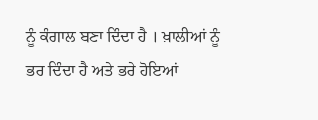ਨੂੰ ਕੰਗਾਲ ਬਣਾ ਦਿੰਦਾ ਹੈ । ਖ਼ਾਲੀਆਂ ਨੂੰ ਭਰ ਦਿੰਦਾ ਹੈ ਅਤੇ ਭਰੇ ਹੋਇਆਂ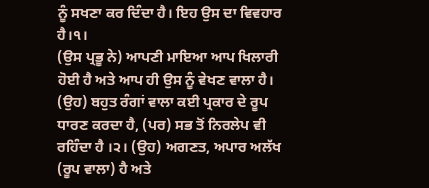ਨੂੰ ਸਖਣਾ ਕਰ ਦਿੰਦਾ ਹੈ। ਇਹ ਉਸ ਦਾ ਵਿਵਹਾਰ ਹੈ।੧।
(ਉਸ ਪ੍ਰਭੂ ਨੇ) ਆਪਣੀ ਮਾਇਆ ਆਪ ਖਿਲਾਰੀ ਹੋਈ ਹੈ ਅਤੇ ਆਪ ਹੀ ਉਸ ਨੂੰ ਵੇਖਣ ਵਾਲਾ ਹੈ। (ਉਹ) ਬਹੁਤ ਰੰਗਾਂ ਵਾਲਾ ਕਈ ਪ੍ਰਕਾਰ ਦੇ ਰੂਪ ਧਾਰਣ ਕਰਦਾ ਹੈ, (ਪਰ) ਸਭ ਤੋਂ ਨਿਰਲੇਪ ਵੀ ਰਹਿੰਦਾ ਹੈ ।੨। (ਉਹ) ਅਗਣਤ, ਅਪਾਰ ਅਲੱਖ (ਰੂਪ ਵਾਲਾ) ਹੈ ਅਤੇ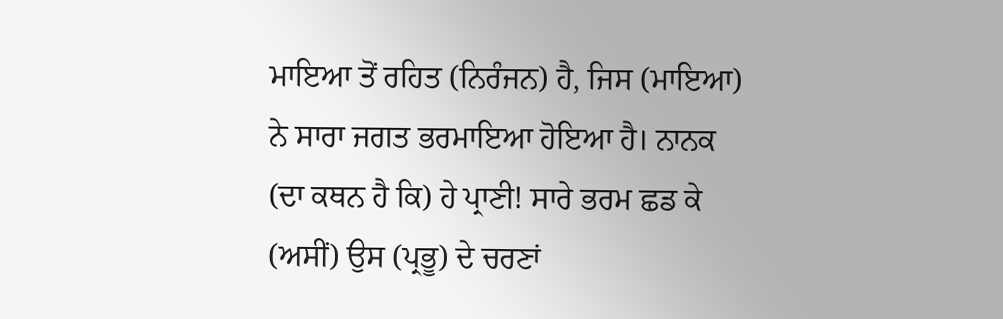ਮਾਇਆ ਤੋਂ ਰਹਿਤ (ਨਿਰੰਜਨ) ਹੈ, ਜਿਸ (ਮਾਇਆ) ਨੇ ਸਾਰਾ ਜਗਤ ਭਰਮਾਇਆ ਹੋਇਆ ਹੈ। ਨਾਨਕ (ਦਾ ਕਥਨ ਹੈ ਕਿ) ਹੇ ਪ੍ਰਾਣੀ! ਸਾਰੇ ਭਰਮ ਛਡ ਕੇ (ਅਸੀਂ) ਉਸ (ਪ੍ਰਭੂ) ਦੇ ਚਰਣਾਂ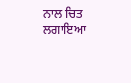ਨਾਲ ਚਿਤ ਲਗਾਇਆ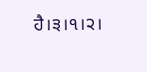ਹੈ।੩।੧।੨।